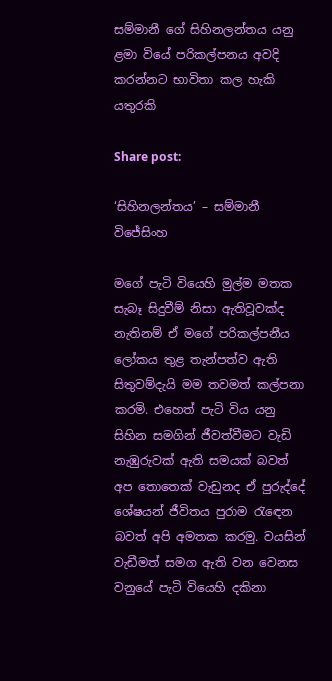සම්මානී ගේ සිහිනලන්තය යනු ළමා වියේ පරිකල්පනය අවදි කරන්නට භාවිතා කල හැකි යතුරකි

Share post:

‘සිහිනලන්තය’ – සම්මානී විජේසිංහ

මගේ පැටි වියෙහි මුල්ම මතක සැබෑ සිදුවීම් නිසා ඇතිවූවක්ද නැතිනම් ඒ මගේ පරිකල්පනීය ලෝකය තුළ තැන්පත්ව ඇති සිතුවම්දැයි මම තවමත් කල්පනා කරමි. එහෙත් පැටි විය යනු සිහින සමගින් ජීවත්වීමට වැඩි නැඹුරුවක් ඇති සමයක් බවත් අප තොතෙක් වැඩුනද ඒ පුරුද්දේ ශේෂයන් ජීවිතය පුරාම රැඳෙන බවත් අපි අමතක කරමු. වයසින් වැඩීමත් සමග ඇති වන වෙනස වනුයේ පැටි වියෙහි දකිනා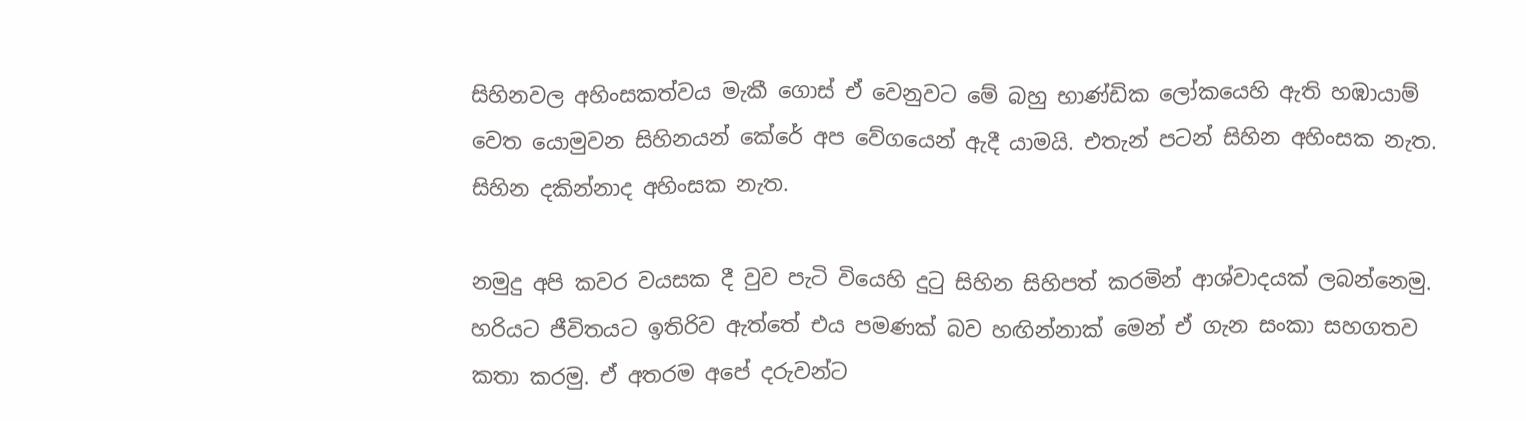සිහිනවල අහිංසකත්වය මැකී ගොස් ඒ වෙනුවට මේ බහු භාණ්ඩික ලෝකයෙහි ඇති හඹායාම් වෙත යොමුවන සිහිනයන් කේරේ අප වේගයෙන් ඇදී යාමයි. එතැන් පටන් සිහින අහිංසක නැත. සිහින දකින්නාද අහිංසක නැත.

නමුදු අපි කවර වයසක දී වුව පැටි වියෙහි දුටු සිහින සිහිපත් කරමින් ආශ්වාදයක් ලබන්නෙමු. හරියට ජීවිතයට ඉතිරිව ඇත්තේ එය පමණක් බව හඟින්නාක් මෙන් ඒ ගැන සංකා සහගතව කතා කරමු. ඒ අතරම අපේ දරුවන්ට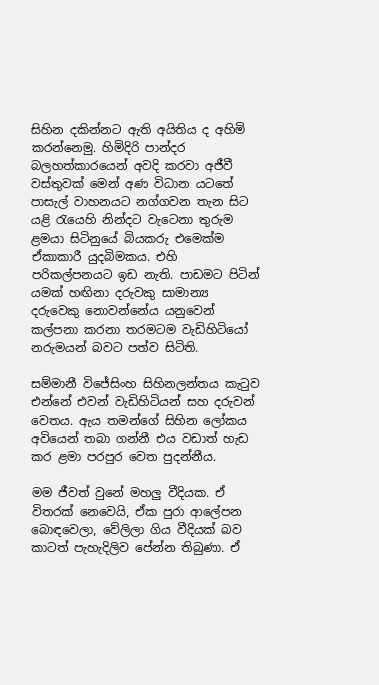සිහින දකින්නට ඇති අයිතිය ද අහිමි කරන්නෙමු. හිමිදිරි පාන්දර බලහත්කාරයෙන් අවදි කරවා අජීවී වස්තුවක් මෙන් අණ විධාන යටතේ පාසැල් වාහනයට නග්ගවන තැන සිට යළි රැයෙහි නින්දට වැටෙනා තුරුම ළමයා සිටිනුයේ බියකරු එමෙක්ම ඒකාකාරී යුදබිමකය. එහි පරිකල්පනයට ඉඩ නැති. පාඩමට පිටින් යමක් හඟිනා දරුවකු සාමාන්‍ය දරුවෙකු නොවන්නේය යනුවෙන් කල්පනා කරනා තරමටම වැඩිහිටියෝ නරුමයන් බවට පත්ව සිටිති.

සම්මානී විජේසිංහ සිහිනලන්තය කැටුව එන්නේ එවන් වැඩිහිටියන් සහ දරුවන් වෙතය. ඇය තමන්ගේ සිහින ලෝකය අවියෙන් තබා ගන්නී එය වඩාත් හැඩ කර ළමා පරපුර වෙත පුදන්නීය.

මම ජීවත් වුනේ මහලු වීදියක. ඒ විතරක් නෙවෙයි, ඒක පුරා ආලේපන බොඳවෙලා, වේලිලා ගිය වීදියක් බව කාටත් පැහැදිලිව පේන්න තිබුණා. ඒ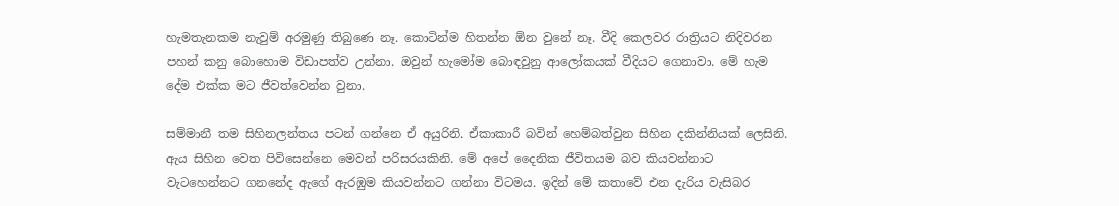හැමතැනකම නැවුම් අරමුණු තිබුණෙ නෑ. කොටින්ම හිතන්න ඕන වුනේ නෑ. වීදි කෙලවර රාත්‍රියට නිදිවරන පහන් කනු බොහොම විඩාපත්ව උන්නා. ඔවුන් හැමෝම බොඳවුනු ආලෝකයක් වීදියට ගෙනාවා. මේ හැම දේම එක්ක මට ජීවත්වෙන්න වුනා.

සම්මානී තම සිහිනලන්තය පටන් ගන්නෙ ඒ අයුරිනි. ඒකාකාරී බවින් හෙම්බත්වුන සිහින දකින්නියක් ලෙසිනි. ඇය සිහින වෙත පිවිසෙන්නෙ මෙවන් පරිසරයකිනි. මේ අපේ දෛනික ජීවිතයම බව කියවන්නාට වැටහෙන්නට ගනනේද ඇගේ ඇරඹුම කියවන්නට ගන්නා විටමය. ඉදින් මේ කතාවේ එන දැරිය වැසිබර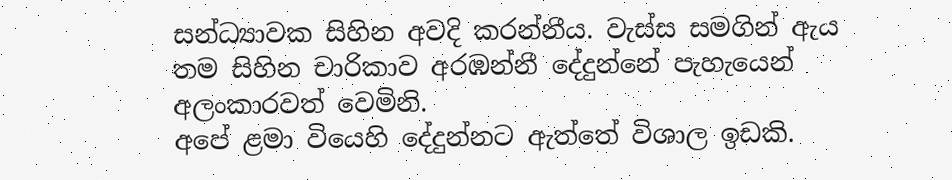සන්ධ්‍යාවක සිහින අවදි කරන්නීය. වැස්ස සමගින් ඇය තම සිහින චාරිකාව අරඹන්නී දේදුන්නේ පැහැයෙන් අලංකාරවත් වෙමිනි.
අපේ ළමා වියෙහි දේදුන්නට ඇත්තේ විශාල ඉඩකි.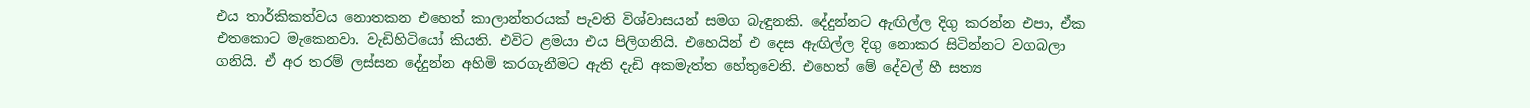එය තාර්කිකත්වය නොතකන එහෙත් කාලාන්තරයක් පැවති විශ්වාසයන් සමග බැඳුනකි. දේදුන්නට ඇඟිල්ල දිගු කරන්න එපා, ඒක එතකොට මැකෙනවා. වැඩිහිටියෝ කියති. එවිට ළමයා එය පිලිගනියි. එහෙයින් එ දෙස ඇඟිල්ල දිගු නොකර සිටින්නට වගබලා ගනියි. ඒ අර තරම් ලස්සන දේදුන්න අහිමි කරගැනීමට ඇති දැඩි අකමැත්ත හේතුවෙනි. එහෙත් මේ දේවල් හී සත්‍ය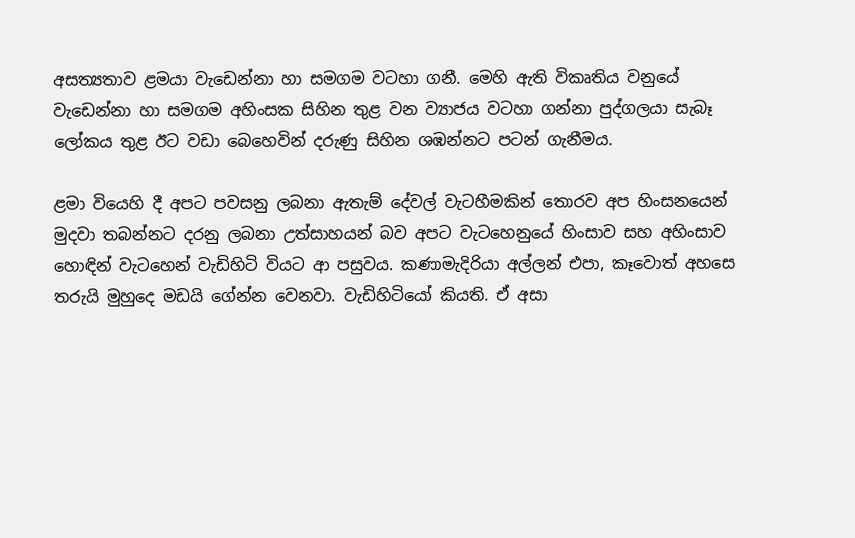අසත්‍යතාව ළමයා වැඩෙන්නා හා සමගම වටහා ගනී. මෙහි ඇති විකෘතිය වනුයේ වැඩෙන්නා හා සමගම අහිංසක සිහින තුළ වන ව්‍යාජය වටහා ගන්නා පුද්ගලයා සැබෑ ලෝකය තුළ ඊට වඩා බෙහෙවින් දරුණු සිහින ශඹන්නට පටන් ගැනීමය.

ළමා වියෙහි දී අපට පවසනු ලබනා ඇතැම් දේවල් වැටහීමකින් තොරව අප හිංසනයෙන් මුදවා තබන්නට දරනු ලබනා උත්සාහයන් බව අපට වැටහෙනුයේ හිංසාව සහ අහිංසාව හොඳින් වැටහෙන් වැඩිහිටි වියට ආ පසුවය. කණාමැදිරියා අල්ලන් එපා, කෑවොත් අහසෙ තරුයි මුහුදෙ මඩයි ගේන්න වෙනවා. වැඩිහිටියෝ කියති. ඒ අසා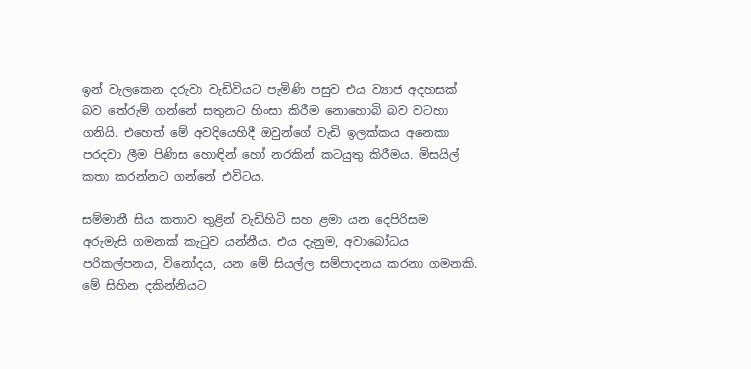ඉන් වැලකෙන දරුවා වැඩිවියට පැමිණි පසුව එය ව්‍යාජ අදහසක් බව තේරුම් ගන්නේ සතුනට හිංසා කිරීම නොහොබි බව වටහා ගනියි. එහෙත් මේ අවදියෙහිදී ඔවුන්ගේ වැඩි ඉලක්කය අනෙකා පරදවා ලීම පිණිස හොඳින් හෝ නරකින් කටයුතු කිරීමය. මිසයිල් කතා කරන්නට ගන්නේ එවිටය.

සම්මානී සිය කතාව තුළින් වැඩිහිටි සහ ළමා යන දෙපිරිසම අරුමැසි ගමනක් කැටුව යන්නීය. එය දැනුම, අවාබෝධය පරිකල්පනය, විනෝදය, යන මේ සියල්ල සම්පාදනය කරනා ගමනකි. මේ සිහින දකින්නියට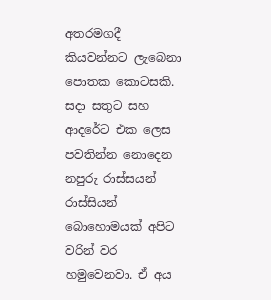අතරමගදී කියවන්නට ලැබෙනා පොතක කොටසකි.
සදා සතුට සහ ආදරේට එක ලෙස පවතින්න නොදෙන නපුරු රාස්සයන් රාස්සියන් බොහොමයක් අපිට වරින් වර හමුවෙනවා. ඒ අය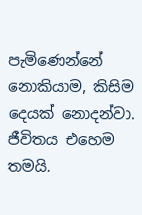පැමිණෙන්නේ නොකියාම, කිසිම දෙයක් නොදන්වා. ජීවිතය එහෙම තමයි.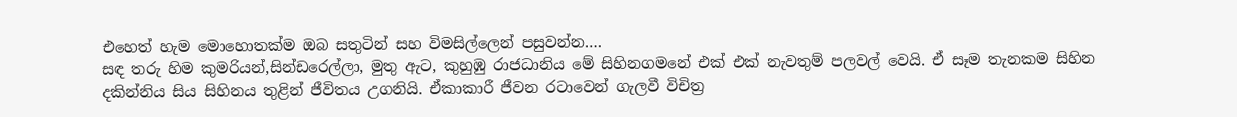එහෙත් හැම මොහොතක්ම ඔබ සතුටින් සහ විමසිල්ලෙන් පසුවන්න….
සඳ තරු හිම කුමරියන්,සින්ඩරෙල්ලා, මුතු ඇට, කුහුඹු රාජධානිය මේ සිහිනගමනේ එක් එක් නැවතුම් පලවල් වෙයි. ඒ සෑම තැනකම සිහින දකින්නිය සිය සිහිනය තුළින් ජීවිතය උගනියි. ඒකාකාරී ජීවන රටාවෙන් ගැලවී විචිත්‍ර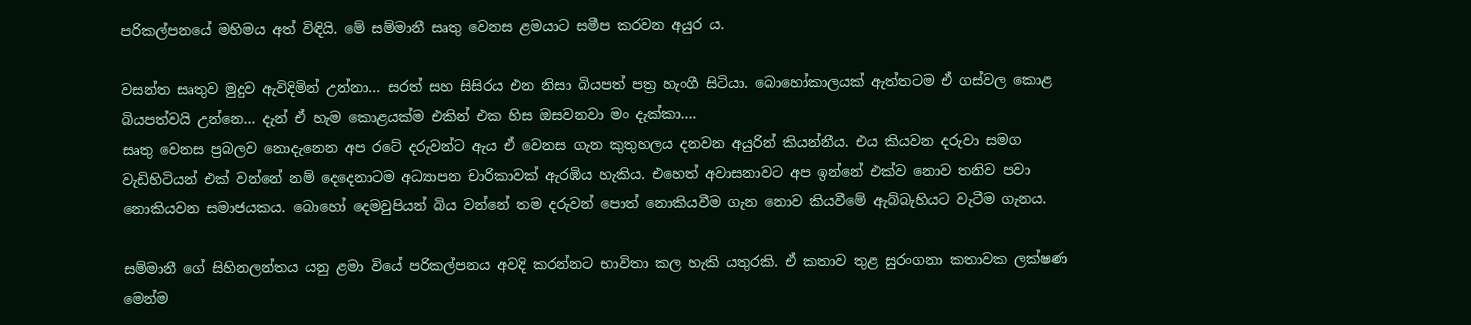පරිකල්පනයේ මහිමය අත් විඳියි. මේ සම්මානී සෘතු වෙනස ළමයාට සමීප කරවන අයුර ය.

වසන්ත සෘතුව මුදුව ඇවිදිමින් උන්නා… සරත් සහ සිසිරය එන නිසා බියපත් පත්‍ර හැංගී සිටියා. බොහෝකාලයක් ඇත්තටම ඒ ගස්වල කොළ බියපත්වයි උන්නෙ… දැන් ඒ හැම කොළයක්ම එකින් එක හිස ඔසවනවා මං දැක්කා….
සෘතු වෙනස ප්‍රබලව නොදැනෙන අප රටේ දරුවන්ට ඇය ඒ වෙනස ගැන කුතුහලය දනවන අයුරින් කියන්නීය. එය කියවන දරුවා සමග වැඩිහිටියන් එක් වන්නේ නම් දෙදෙනාටම අධ්‍යාපන චාරිකාවක් ඇරඹිය හැකිය. එහෙත් අවාසනාවට අප ඉන්නේ එක්ව නොව තනිව පවා නොකියවන සමාජයකය. බොහෝ දෙමවුපියන් බිය වන්නේ තම දරුවන් පොත් නොකියවීම ගැන නොව කියවීමේ ඇබ්බැහියට වැටීම ගැනය.

සම්මානී ගේ සිහිනලන්තය යනු ළමා වියේ පරිකල්පනය අවදි කරන්නට භාවිතා කල හැකි යතුරකි. ඒ කතාව තුළ සුරංගනා කතාවක ලක්ෂණ මෙන්ම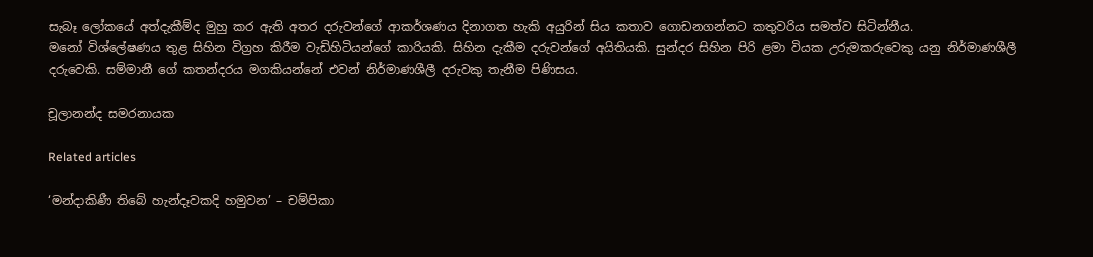සැබෑ ලෝකයේ අත්දැකීම්ද මුහු කර ඇති අතර දරුවන්ගේ ආකර්ශණය දිනාගත හැකි අයුරින් සිය කතාව ගොඩනගන්නට කතුවරිය සමත්ව සිටින්නීය.
මනෝ විශ්ලේෂණය තුළ සිහින විග්‍රහ කිරීම වැඩිහිටියන්ගේ කාරියකි. සිහින දැකීම දරුවන්ගේ අයිතියකි. සුන්දර සිහින පිරි ළමා වියක උරුමකරුවෙකු යනු නිර්මාණශීලී දරුවෙකි. සම්මානී ගේ කතන්දරය මගකියන්නේ එවන් නිර්මාණශීලී දරුවකු තැනීම පිණිසය.

චූලානන්ද සමරනායක

Related articles

‘මන්දාකිණී තිබේ හැන්දෑවකදි හමුවන’ – චම්පිකා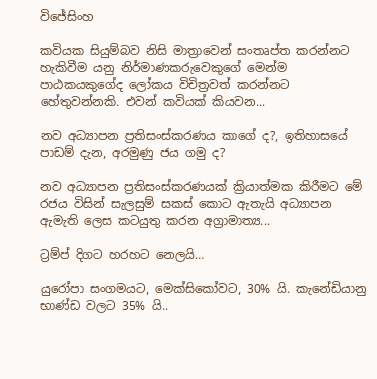විජේසිංහ

කවියක සියුම්බව නිසි මාත්‍රාවෙන් සංතෘප්ත කරන්නට හැකිවීම යනු නිර්මාණකරුවෙකුගේ මෙන්ම පාඨකයකුගේද ලෝකය විචිත්‍රවත් කරන්නට හේතුවන්නකි. එවන් කවියක් කියවන...

නව අධ්‍යාපන ප්‍රතිසංස්කරණය කාගේ ද?, ඉතිහාසයේ පාඩම් දැන, අරමුණු ජය ගමු ද?

නව අධ්‍යාපන ප්‍රතිසංස්කරණයක් ක්‍රියාත්මක කිරීමට මේ රජය විසින් සැලසුම් සකස් කොට ඇතැයි අධ්‍යාපන ඇමැති ලෙස කටයුතු කරන අග්‍රාමාත්‍ය...

ට්‍රම්ප් දිගට හරහට නෙලයි…

යුරෝපා සංගමයට, මෙක්සිකෝවට, 30% යි. කැනේඩියානු භාණ්ඩ වලට 35% යි..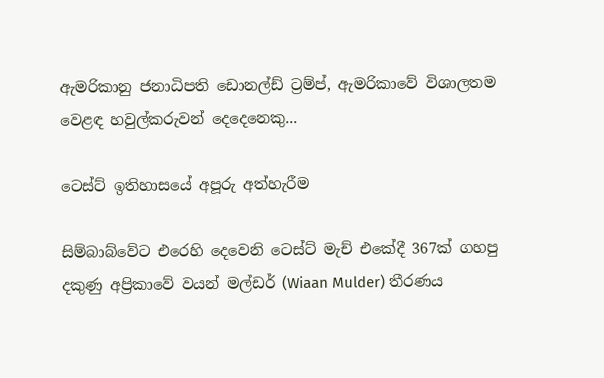ඇමරිකානු ජනාධිපති ඩොනල්ඩ් ට්‍රම්ප්, ඇමරිකාවේ විශාලතම වෙළඳ හවුල්කරුවන් දෙදෙනෙකු...

ටෙස්ට් ඉතිහාසයේ අපූරු අත්හැරීම

සිම්බාබ්වේට එරෙහි දෙවෙනි ටෙස්ට් මැච් එකේදී 367ක් ගහපු දකුණු අප්‍රිකාවේ වයන් මල්ඩර් (Wiaan Mulder) තීරණය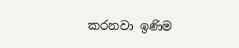කරනවා ඉණිම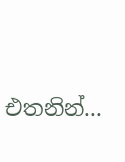එතනින්...